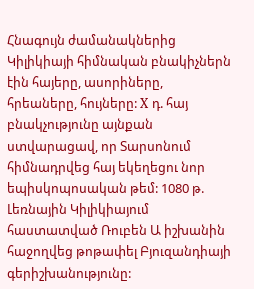Հնագույն ժամանակներից Կիլիկիայի հիմնական բնակիչներն էին հայերը, ասորիները, հրեաները, հույները: X դ. հայ բնակչությունը այնքան ստվարացավ, որ Տարսոնում հիմնադրվեց հայ եկեղեցու նոր եպիսկոպոսական թեմ: 1080 թ. Լեռնային Կիլիկիայում հաստատված Ռուբեն Ա իշխանին հաջողվեց թոթափել Բյուզանդիայի գերիշխանությունը: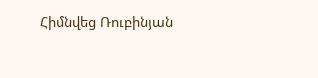Հիմնվեց Ռուբինյան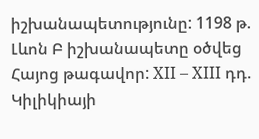իշխանապետությունը: 1198 թ. Լևոն Բ իշխանապետը օծվեց Հայոց թագավոր: XII – XIII դդ. Կիլիկիայի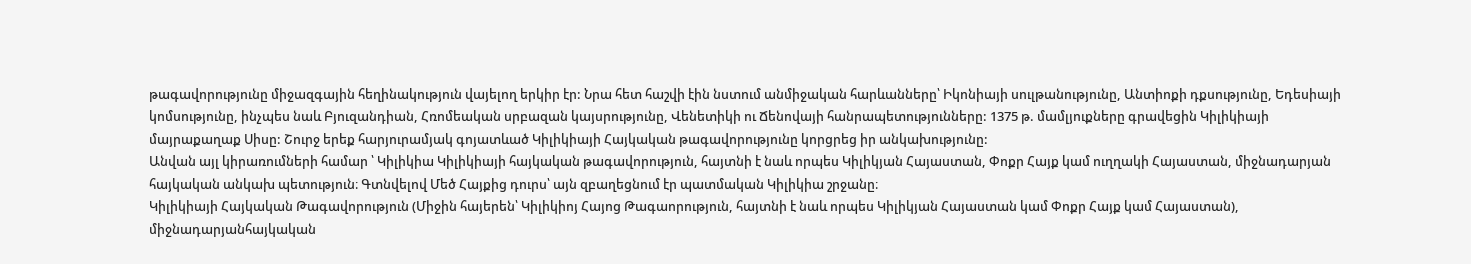թագավորությունը միջազգային հեղինակություն վայելող երկիր էր: Նրա հետ հաշվի էին նստում անմիջական հարևանները՝ Իկոնիայի սուլթանությունը, Անտիոքի դքսությունը, Եդեսիայի կոմսությունը, ինչպես նաև Բյուզանդիան, Հռոմեական սրբազան կայսրությունը, Վենետիկի ու Ճենովայի հանրապետությունները: 1375 թ. մամլյուքները գրավեցին Կիլիկիայի մայրաքաղաք Սիսը: Շուրջ երեք հարյուրամյակ գոյատևած Կիլիկիայի Հայկական թագավորությունը կորցրեց իր անկախությունը:
Անվան այլ կիրառումների համար ՝ Կիլիկիա Կիլիկիայի հայկական թագավորություն, հայտնի է նաև որպես Կիլիկյան Հայաստան, Փոքր Հայք կամ ուղղակի Հայաստան, միջնադարյան հայկական անկախ պետություն։ Գտնվելով Մեծ Հայքից դուրս՝ այն զբաղեցնում էր պատմական Կիլիկիա շրջանը։
Կիլիկիայի Հայկական Թագավորություն (Միջին հայերեն՝ Կիլիկիոյ Հայոց Թագաորություն, հայտնի է նաև որպես Կիլիկյան Հայաստան կամ Փոքր Հայք կամ Հայաստան), միջնադարյանհայկական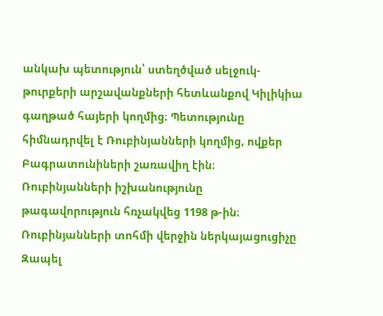անկախ պետություն՝ ստեղծված սելջուկ-թուրքերի արշավանքների հետևանքով Կիլիկիա գաղթած հայերի կողմից։ Պետությունը հիմնադրվել է Ռուբինյանների կողմից, ովքեր Բագրատունիների շառավիղ էին։ Ռուբինյանների իշխանությունը թագավորություն հռչակվեց 1198 թ-ին։ Ռուբինյանների տոհմի վերջին ներկայացուցիչը Զապել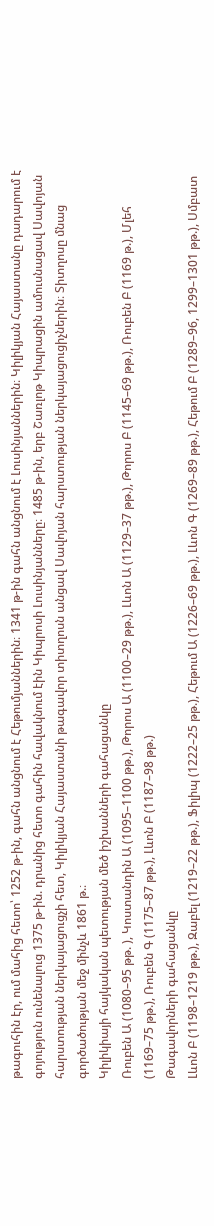թագուհին էր, ում մահից հետո՝ 1252 թ-ին, գահն անցնում է Հեթումյաններին։ 1341 թ-ին գահն անցնում է Լուսինյաններին։ Կիլիկյան Հայաստանը դադարում է գոյություն ունենալուց 1375 թ-ին. դրանից հետո գահին հավակնում էին Կիպրոսի Լուսինյանները։ 1485 թ-ին, երբ Շառլոթ Կիպրացին ամուսնացավ Սավոյան հարստության ներկայացուցչի հետ, Կիլիկյան Հայաստանի թագավոր տիտղոսն անցավ Սավոյան հարստության ներկայացուցիչներին։ Տիտղոսը մնաց գործածության մեջ մինչև 1861 թ.։
Կիլիկիայի հայկական պետության մեծ իշխանների գահացանկը
Ռուբեն Ա (1080–95 թթ. ), Կոստանդին Ա (1095–1100 թթ.), Թորոս Ա (1100–29 թթ.), Լևոն Ա (1129–37 թթ.), Թորոս Բ (1145–69 թթ.), Ռուբեն Բ (1169 թ.), Մլեհ (1169–75 թթ.), Ռուբեն Գ (1175–87 թթ.), Լևոն Բ (1187–98 թթ.)
Թագավորների գահացանկը
Լևոն Բ (1198–1219 թթ.), Զաբել (1219–22 թթ.), Ֆիլիպ (1222–25 թթ.), Հեթում Ա (1226–69 թթ.), Լևոն Գ (1269–89 թթ.), Հեթում Բ (1289–96, 1299–1301 թթ.), Սմբատ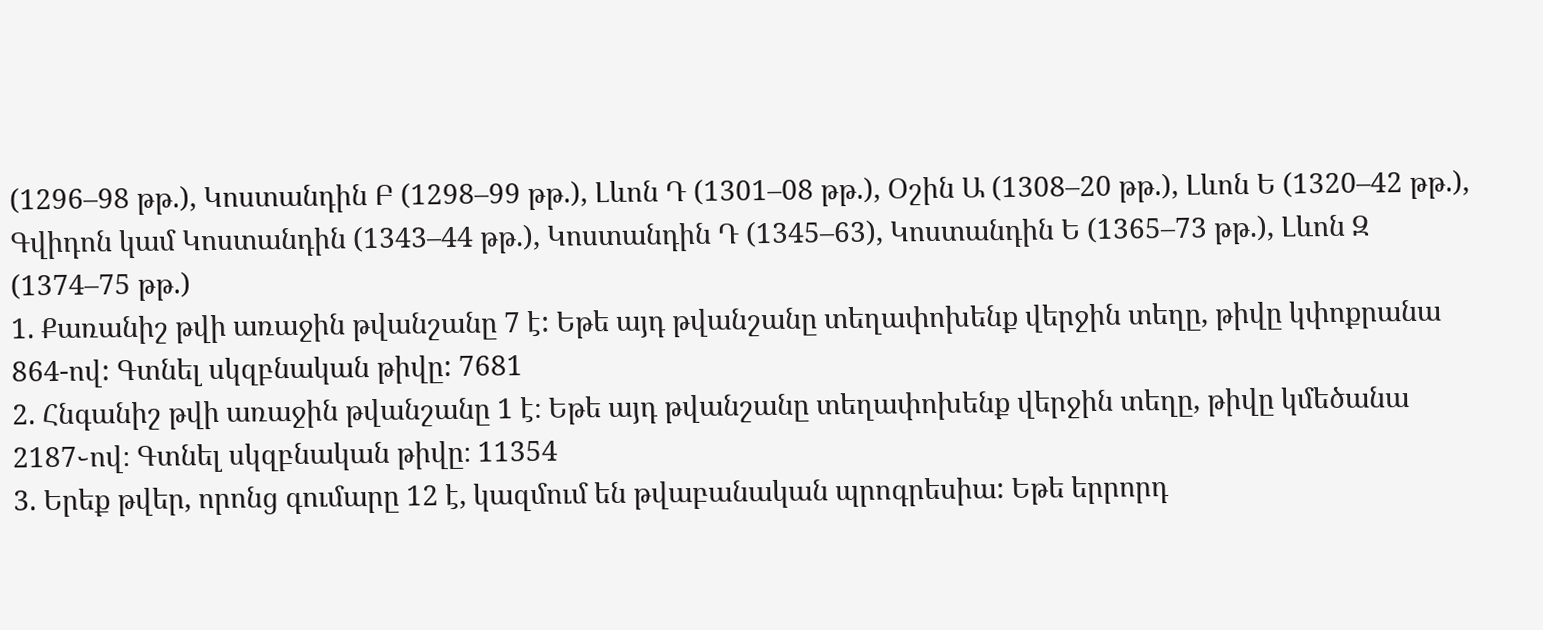(1296–98 թթ.), Կոստանդին Բ (1298–99 թթ.), Լևոն Դ (1301–08 թթ.), Օշին Ա (1308–20 թթ.), Լևոն Ե (1320–42 թթ.), Գվիդոն կամ Կոստանդին (1343–44 թթ.), Կոստանդին Դ (1345–63), Կոստանդին Ե (1365–73 թթ.), Լևոն Զ (1374–75 թթ.)
1. Քառանիշ թվի առաջին թվանշանը 7 է: Եթե այդ թվանշանը տեղափոխենք վերջին տեղը, թիվը կփոքրանա 864-ով: Գտնել սկզբնական թիվը: 7681
2. Հնգանիշ թվի առաջին թվանշանը 1 է։ Եթե այդ թվանշանը տեղափոխենք վերջին տեղը, թիվը կմեծանա 2187֊ով։ Գտնել սկզբնական թիվը։ 11354
3. Երեք թվեր, որոնց գումարը 12 է, կազմում են թվաբանական պրոգրեսիա: Եթե երրորդ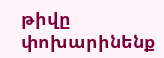թիվը փոխարինենք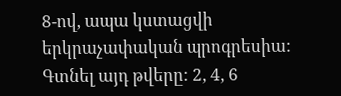8-ով, ապա կստացվի երկրաչափական պրոգրեսիա: Գտնել այդ թվերը: 2, 4, 6